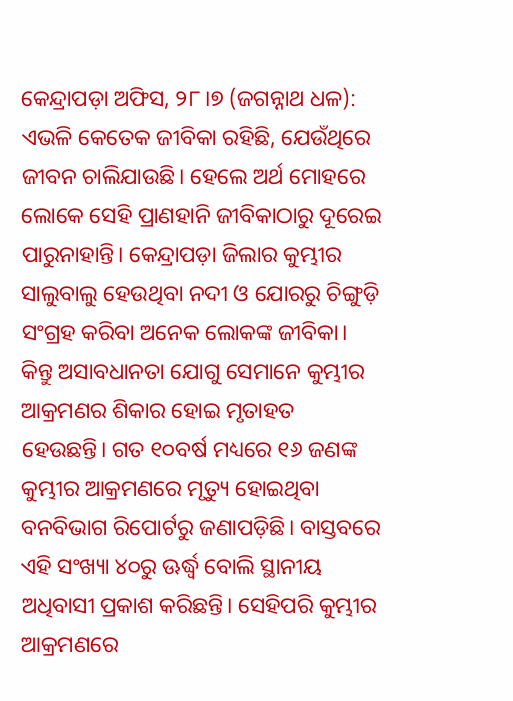କେନ୍ଦ୍ରାପଡ଼ା ଅଫିସ, ୨୮।୭ (ଜଗନ୍ନାଥ ଧଳ): ଏଭଳି କେତେକ ଜୀବିକା ରହିଛି, ଯେଉଁଥିରେ ଜୀବନ ଚାଲିଯାଉଛି। ହେଲେ ଅର୍ଥ ମୋହରେ ଲୋକେ ସେହି ପ୍ରାଣହାନି ଜୀବିକାଠାରୁ ଦୂରେଇ ପାରୁନାହାନ୍ତି। କେନ୍ଦ୍ରାପଡ଼ା ଜିଲାର କୁମ୍ଭୀର ସାଲୁବାଲୁ ହେଉଥିବା ନଦୀ ଓ ଯୋରରୁ ଚିଙ୍ଗୁଡ଼ି ସଂଗ୍ରହ କରିବା ଅନେକ ଲୋକଙ୍କ ଜୀବିକା। କିନ୍ତୁ ଅସାବଧାନତା ଯୋଗୁ ସେମାନେ କୁମ୍ଭୀର ଆକ୍ରମଣର ଶିକାର ହୋଇ ମୃତାହତ ହେଉଛନ୍ତି। ଗତ ୧୦ବର୍ଷ ମଧ୍ୟରେ ୧୬ ଜଣଙ୍କ କୁମ୍ଭୀର ଆକ୍ରମଣରେ ମୃତ୍ୟୁ ହୋଇଥିବା ବନବିଭାଗ ରିପୋର୍ଟରୁ ଜଣାପଡ଼ିଛି। ବାସ୍ତବରେ ଏହି ସଂଖ୍ୟା ୪୦ରୁ ଊର୍ଦ୍ଧ୍ୱ ବୋଲି ସ୍ଥାନୀୟ ଅଧିବାସୀ ପ୍ରକାଶ କରିଛନ୍ତି। ସେହିପରି କୁମ୍ଭୀର ଆକ୍ରମଣରେ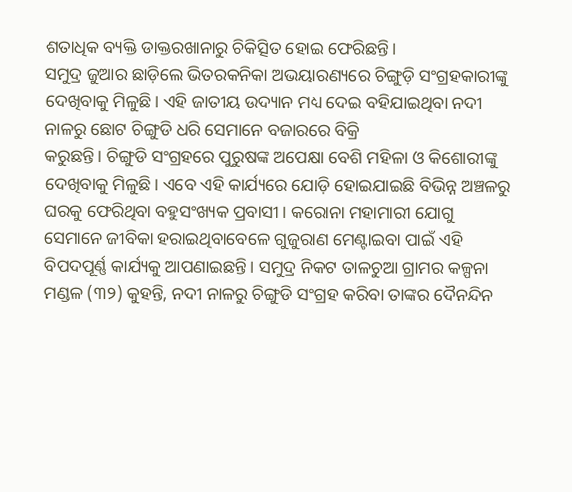ଶତାଧିକ ବ୍ୟକ୍ତି ଡାକ୍ତରଖାନାରୁ ଚିକିତ୍ସିତ ହୋଇ ଫେରିଛନ୍ତି।
ସମୁଦ୍ର ଜୁଆର ଛାଡ଼ିଲେ ଭିତରକନିକା ଅଭୟାରଣ୍ୟରେ ଚିଙ୍ଗୁଡ଼ି ସଂଗ୍ରହକାରୀଙ୍କୁ ଦେଖିବାକୁ ମିଳୁଛି। ଏହି ଜାତୀୟ ଉଦ୍ୟାନ ମଧ୍ୟ ଦେଇ ବହିଯାଇଥିବା ନଦୀ ନାଳରୁ ଛୋଟ ଚିଙ୍ଗୁଡି ଧରି ସେମାନେ ବଜାରରେ ବିକ୍ରି
କରୁଛନ୍ତି। ଚିଙ୍ଗୁଡି ସଂଗ୍ରହରେ ପୁରୁଷଙ୍କ ଅପେକ୍ଷା ବେଶି ମହିଳା ଓ କିଶୋରୀଙ୍କୁ ଦେଖିବାକୁ ମିଳୁଛି। ଏବେ ଏହି କାର୍ଯ୍ୟରେ ଯୋଡ଼ି ହୋଇଯାଇଛି ବିଭିନ୍ନ ଅଞ୍ଚଳରୁ ଘରକୁ ଫେରିଥିବା ବହୁସଂଖ୍ୟକ ପ୍ରବାସୀ। କରୋନା ମହାମାରୀ ଯୋଗୁ ସେମାନେ ଜୀବିକା ହରାଇଥିବାବେଳେ ଗୁଜୁରାଣ ମେଣ୍ଟାଇବା ପାଇଁ ଏହି ବିପଦପୂର୍ଣ୍ଣ କାର୍ଯ୍ୟକୁ ଆପଣାଇଛନ୍ତି। ସମୁଦ୍ର ନିକଟ ତାଳଚୁଆ ଗ୍ରାମର କଳ୍ପନା ମଣ୍ଡଳ (୩୨) କୁହନ୍ତି, ନଦୀ ନାଳରୁ ଚିଙ୍ଗୁଡି ସଂଗ୍ରହ କରିବା ତାଙ୍କର ଦୈନନ୍ଦିନ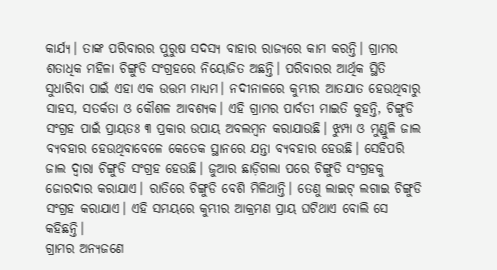କାର୍ଯ୍ୟ। ତାଙ୍କ ପରିବାରର ପୁରୁଷ ସଦସ୍ୟ ବାହାର ରାଜ୍ୟରେ କାମ କରନ୍ତି। ଗ୍ରାମର ଶତାଧିକ ମହିଳା ଚିଙ୍ଗୁଡି ସଂଗ୍ରହରେ ନିୟୋଜିତ ଅଛନ୍ତି। ପରିବାରର ଆର୍ଥିକ ସ୍ଥିତି ସୁଧାରିବା ପାଇଁ ଏହା ଏକ ଉତ୍ତମ ମାଧ୍ୟମ। ନଦୀନାଳରେ କୁମ୍ଭୀର ଆତଯାତ ହେଉଥିବାରୁ ସାହସ, ସତର୍କତା ଓ କୌଶଳ ଆବଶ୍ୟକ। ଏହି ଗ୍ରାମର ପାର୍ବତୀ ମାଇତି କୁହନ୍ତି, ଚିଙ୍ଗୁଡି ସଂଗ୍ରହ ପାଇଁ ପ୍ରାୟତଃ ୩ ପ୍ରକାର ଉପାୟ ଅବଲମ୍ବନ କରାଯାଉଛି। ଝୁମ୍ପା ଓ ମୁଣ୍ଡୁଳି ଜାଲ ବ୍ୟବହାର ହେଉଥିବାବେଳେ କେତେକ ସ୍ଥାନରେ ଯନ୍ତା ବ୍ୟବହାର ହେଉଛି। ସେହିପରି ଜାଲ ଦ୍ୱାରା ଚିଙ୍ଗୁଡି ସଂଗ୍ରହ ହେଉଛି। ଜୁଆର ଛାଡ଼ିଗଲା ପରେ ଚିଙ୍ଗୁଡି ସଂଗ୍ରହକୁ ଜୋରଦାର କରାଯାଏ। ରାତିରେ ଚିଙ୍ଗୁଡି ବେଶି ମିଳିଥାନ୍ତି। ତେଣୁ ଲାଇଟ୍ ଲଗାଇ ଚିଙ୍ଗୁଡି ସଂଗ୍ରହ କରାଯାଏ। ଏହି ସମୟରେ କୁମ୍ଭୀର ଆକ୍ରମଣ ପ୍ରାୟ ଘଟିଥାଏ ବୋଲି ସେ କହିଛନ୍ତି।
ଗ୍ରାମର ଅନ୍ୟଜଣେ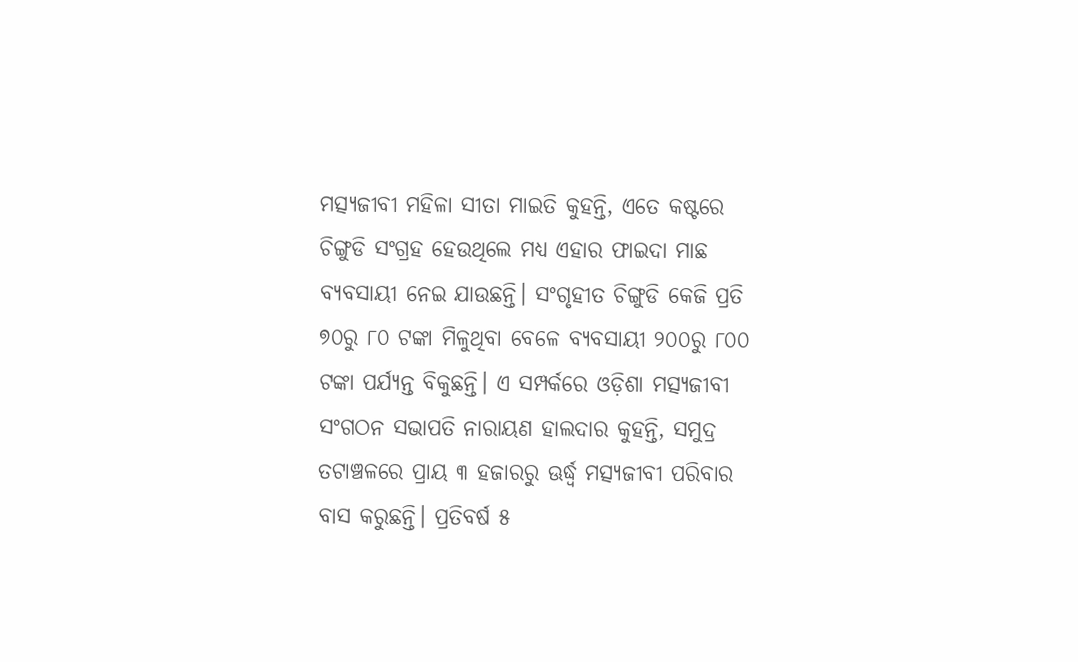ମତ୍ସ୍ୟଜୀବୀ ମହିଳା ସୀତା ମାଇତି କୁହନ୍ତି, ଏତେ କଷ୍ଟରେ ଚିଙ୍ଗୁଡି ସଂଗ୍ରହ ହେଉଥିଲେ ମଧ୍ୟ ଏହାର ଫାଇଦା ମାଛ ବ୍ୟବସାୟୀ ନେଇ ଯାଉଛନ୍ତି। ସଂଗୃହୀତ ଚିଙ୍ଗୁଡି କେଜି ପ୍ରତି ୭୦ରୁ ୮୦ ଟଙ୍କା ମିଳୁଥିବା ବେଳେ ବ୍ୟବସାୟୀ ୨୦୦ରୁ ୮୦୦ ଟଙ୍କା ପର୍ଯ୍ୟନ୍ତ ବିକୁଛନ୍ତି। ଏ ସମ୍ପର୍କରେ ଓଡ଼ିଶା ମତ୍ସ୍ୟଜୀବୀ ସଂଗଠନ ସଭାପତି ନାରାୟଣ ହାଲଦାର କୁହନ୍ତି, ସମୁଦ୍ର ତଟାଞ୍ଚଳରେ ପ୍ରାୟ ୩ ହଜାରରୁ ଊର୍ଦ୍ଧ୍ୱ ମତ୍ସ୍ୟଜୀବୀ ପରିବାର ବାସ କରୁଛନ୍ତି। ପ୍ରତିବର୍ଷ ୫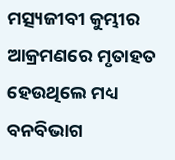ମତ୍ସ୍ୟଜୀବୀ କୁମ୍ଭୀର ଆକ୍ରମଣରେ ମୃତାହତ ହେଉଥିଲେ ମଧ୍ୟ ବନବିଭାଗ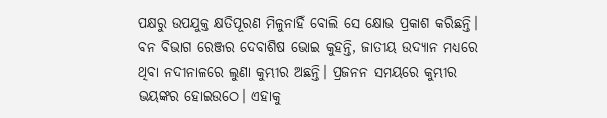ପକ୍ଷରୁ ଉପଯୁକ୍ତ କ୍ଷତିପୂରଣ ମିଳୁନାହିଁ ବୋଲି ସେ କ୍ଷୋଭ ପ୍ରକାଶ କରିଛନ୍ତି। ବନ ବିଭାଗ ରେଞ୍ଜର ଦେବାଶିଷ ଭୋଇ କୁହନ୍ତି, ଜାତୀୟ ଉଦ୍ୟାନ ମଧ୍ୟରେ ଥିବା ନଦୀନାଳରେ ଲୁଣା କୁମ୍ଭୀର ଅଛନ୍ତି। ପ୍ରଜନନ ସମୟରେ କୁମ୍ଭୀର ଭୟଙ୍କର ହୋଇଉଠେ। ଏହାକୁ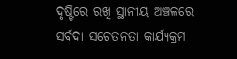ଦୃଷ୍ଟିରେ ରଖି ସ୍ଥାନୀୟ ଅଞ୍ଚଳରେ ସର୍ବଦା ସଚେତନତା କାର୍ଯ୍ୟକ୍ରମ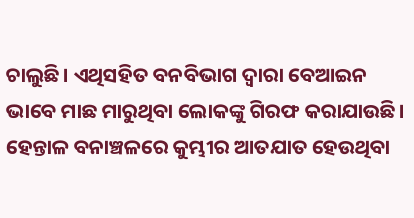ଚାଲୁଛି। ଏଥିସହିତ ବନବିଭାଗ ଦ୍ୱାରା ବେଆଇନ ଭାବେ ମାଛ ମାରୁଥିବା ଲୋକଙ୍କୁ ଗିରଫ କରାଯାଉଛି। ହେନ୍ତାଳ ବନାଞ୍ଚଳରେ କୁମ୍ଭୀର ଆତଯାତ ହେଉଥିବା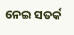ନେଇ ସତର୍କ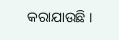କରାଯାଉଛି ।